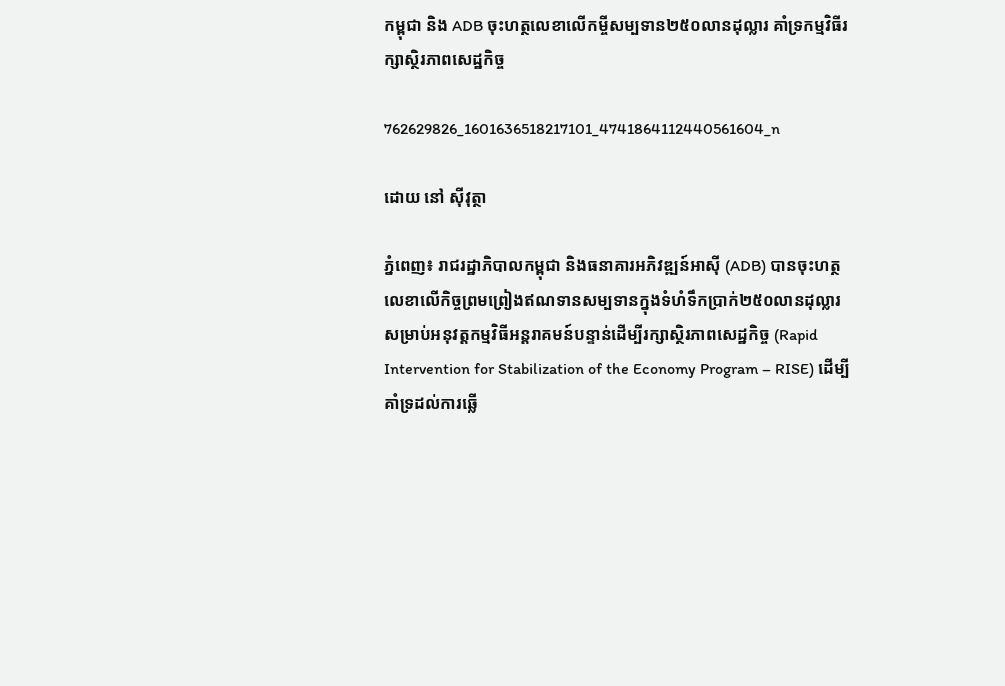កម្ពុជា និង ADB ចុះហត្ថលេខាលើកម្ចីសម្បទាន២៥០លានដុល្លារ គាំទ្រកម្មវិធីរក្សាស្ថិរភាពសេដ្ឋកិច្ច

762629826_1601636518217101_4741864112440561604_n

ដោយ នៅ ស៊ីវុត្ថា

ភ្នំពេញ៖ រាជរដ្ឋាភិបាលកម្ពុជា និងធនាគារអភិវឌ្ឍន៍អាស៊ី (ADB) បានចុះហត្ថលេខាលើកិច្ចព្រមព្រៀងឥណទានសម្បទានក្នុងទំហំទឹកប្រាក់២៥០លានដុល្លារ សម្រាប់អនុវត្តកម្មវិធីអន្តរាគមន៍បន្ទាន់ដើម្បីរក្សាស្ថិរភាពសេដ្ឋកិច្ច (Rapid Intervention for Stabilization of the Economy Program – RISE) ដើម្បីគាំទ្រដល់ការឆ្លើ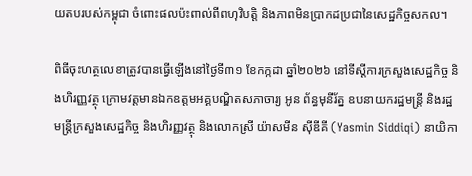យតបរបស់កម្ពុជា ចំពោះផលប៉ះពាល់ពីពហុវិបត្តិ និងភាពមិនប្រាកដប្រជានៃសេដ្ឋកិច្ចសកល។

ពិធីចុះហត្ថលេខាត្រូវបានធ្វើឡើងនៅថ្ងៃទី៣១ ខែកក្កដា ឆ្នាំ២០២៦ នៅទីស្តីការក្រសួងសេដ្ឋកិច្ច និងហិរញ្ញវត្ថុ ក្រោមវត្តមានឯកឧត្តមអគ្គបណ្ឌិតសភាចារ្យ អូន ព័ន្ធមុនីរ័ត្ន ឧបនាយករដ្ឋមន្ត្រី និងរដ្ឋមន្ត្រីក្រសួងសេដ្ឋកិច្ច និងហិរញ្ញវត្ថុ និងលោកស្រី យ៉ាសមីន ស៊ីឌីគី (Yasmin Siddiqi) នាយិកា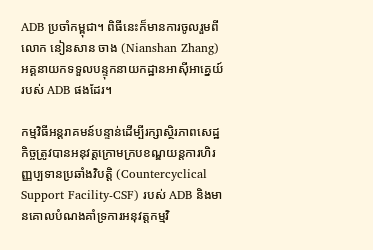ADB ប្រចាំកម្ពុជា។ ពិធីនេះក៏មានការចូលរួមពីលោក នៀនសាន ចាង (Nianshan Zhang) អគ្គនាយកទទួលបន្ទុកនាយកដ្ឋានអាស៊ីអាគ្នេយ៍របស់ ADB ផងដែរ។

កម្មវិធីអន្តរាគមន៍បន្ទាន់ដើម្បីរក្សាស្ថិរភាពសេដ្ឋកិច្ចត្រូវបានអនុវត្តក្រោមក្របខណ្ឌយន្តការហិរញ្ញប្បទានប្រឆាំងវិបត្តិ (Countercyclical Support Facility-CSF) របស់ ADB និងមានគោលបំណងគាំទ្រការអនុវត្តកម្មវិ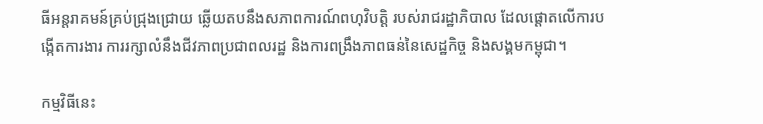ធីអន្តរាគមន៍គ្រប់ជ្រុងជ្រោយ ឆ្លើយតបនឹងសភាពការណ៍ពហុវិបត្តិ របស់រាជរដ្ឋាភិបាល ដែលផ្តោតលើការបង្កើតការងារ ការរក្សាលំនឹងជីវភាពប្រជាពលរដ្ឋ និងការពង្រឹងភាពធន់នៃសេដ្ឋកិច្ច និងសង្គមកម្ពុជា។

កម្មវិធីនេះ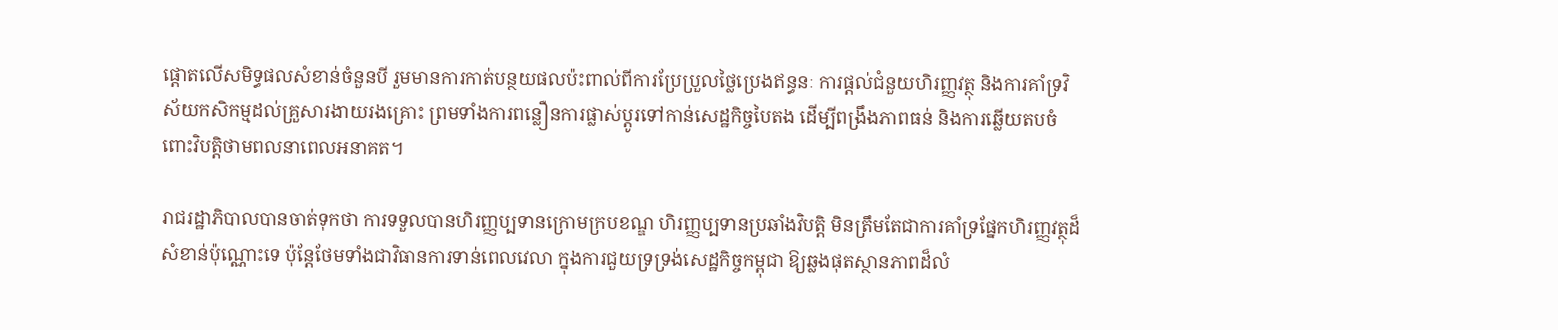ផ្តោតលើសមិទ្ធផលសំខាន់ចំនួនបី រួមមានការកាត់បន្ថយផលប៉ះពាល់ពីការប្រែប្រួលថ្លៃប្រេងឥន្ធនៈ ការផ្តល់ជំនួយហិរញ្ញវត្ថុ និងការគាំទ្រវិស័យកសិកម្មដល់គ្រួសារងាយរងគ្រោះ ព្រមទាំងការពន្លឿនការផ្លាស់ប្តូរទៅកាន់សេដ្ឋកិច្ចបៃតង ដើម្បីពង្រឹងភាពធន់ និងការឆ្លើយតបចំពោះវិបត្តិថាមពលនាពេលអនាគត។

រាជរដ្ឋាភិបាលបានចាត់ទុកថា ការទទួលបានហិរញ្ញប្បទានក្រោមក្របខណ្ឌ ហិរញ្ញប្បទានប្រឆាំងវិបត្តិ មិនត្រឹមតែជាការគាំទ្រផ្នែកហិរញ្ញវត្ថុដ៏សំខាន់ប៉ុណ្ណោះទេ ប៉ុន្តែថែមទាំងជាវិធានការទាន់ពេលវេលា ក្នុងការជួយទ្រទ្រង់សេដ្ឋកិច្ចកម្ពុជា ឱ្យឆ្លងផុតស្ថានភាពដ៏លំ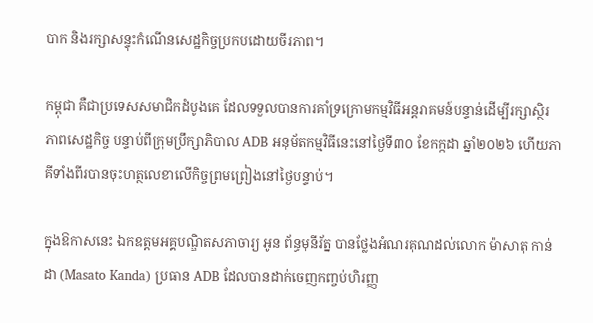បាក និងរក្សាសន្ទុះកំណើនសេដ្ឋកិច្ចប្រកបដោយចីរភាព។

កម្ពុជា គឺជាប្រទេសសមាជិកដំបូងគេ ដែលទទួលបានការគាំទ្រក្រោមកម្មវិធីអន្តរាគមន៍បន្ទាន់ដើម្បីរក្សាស្ថិរភាពសេដ្ឋកិច្ច បន្ទាប់ពីក្រុមប្រឹក្សាភិបាល ADB អនុម័តកម្មវិធីនេះនៅថ្ងៃទី៣០ ខែកក្កដា ឆ្នាំ២០២៦ ហើយភាគីទាំងពីរបានចុះហត្ថលេខាលើកិច្ចព្រមព្រៀងនៅថ្ងៃបន្ទាប់។

ក្នុងឱកាសនេះ ឯកឧត្តមអគ្គបណ្ឌិតសភាចារ្យ អូន ព័ន្ធមុនីរ័ត្ន បានថ្លែងអំណរគុណដល់លោក ម៉ាសាតុ កាន់ដា (Masato Kanda) ប្រធាន ADB ដែលបានដាក់ចេញកញ្ចប់ហិរញ្ញ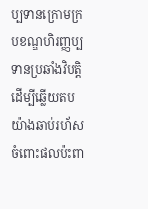ប្បទានក្រោមក្របខណ្ឌហិរញ្ញប្បទានប្រឆាំងវិបត្តិ ដើម្បីឆ្លើយតបយ៉ាងឆាប់រហ័សចំពោះផលប៉ះពា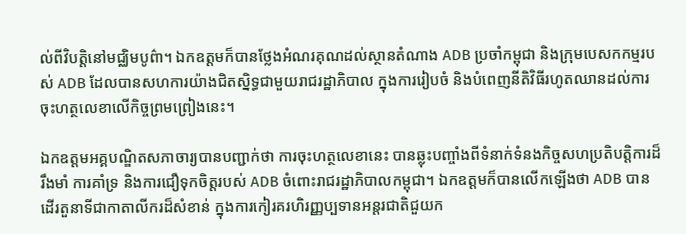ល់ពីវិបត្តិនៅមជ្ឈិមបូព៌ា។ ឯកឧត្តមក៏បានថ្លែងអំណរគុណដល់ស្ថានតំណាង ADB ប្រចាំកម្ពុជា និងក្រុមបេសកកម្មរបស់ ADB ដែលបានសហការយ៉ាងជិតស្និទ្ធជាមួយរាជរដ្ឋាភិបាល ក្នុងការរៀបចំ និងបំពេញនីតិវិធីរហូតឈានដល់ការចុះហត្ថលេខាលើកិច្ចព្រមព្រៀងនេះ។

ឯកឧត្តមអគ្គបណ្ឌិតសភាចារ្យបានបញ្ជាក់ថា ការចុះហត្ថលេខានេះ បានឆ្លុះបញ្ចាំងពីទំនាក់ទំនងកិច្ចសហប្រតិបត្តិការដ៏រឹងមាំ ការគាំទ្រ និងការជឿទុកចិត្តរបស់ ADB ចំពោះរាជរដ្ឋាភិបាលកម្ពុជា។ ឯកឧត្តមក៏បានលើកឡើងថា ADB បានដើរតួនាទីជាកាតាលីករដ៏សំខាន់ ក្នុងការកៀរគរហិរញ្ញប្បទានអន្តរជាតិជួយក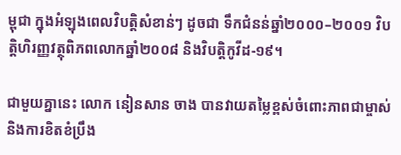ម្ពុជា ក្នុងអំឡុងពេលវិបត្តិសំខាន់ៗ ដូចជា ទឹកជំនន់ឆ្នាំ២០០០–២០០១ វិបត្តិហិរញ្ញវត្ថុពិភពលោកឆ្នាំ២០០៨ និងវិបត្តិកូវីដ-១៩។

ជាមួយគ្នានេះ លោក នៀនសាន ចាង បានវាយតម្លៃខ្ពស់ចំពោះភាពជាម្ចាស់ និងការខិតខំប្រឹង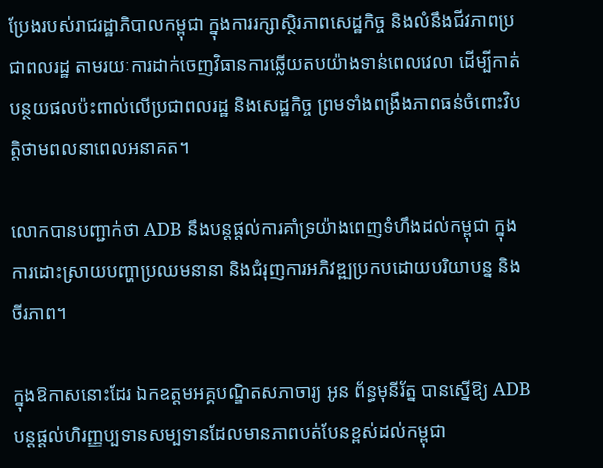ប្រែងរបស់រាជរដ្ឋាភិបាលកម្ពុជា ក្នុងការរក្សាស្ថិរភាពសេដ្ឋកិច្ច និងលំនឹងជីវភាពប្រជាពលរដ្ឋ តាមរយៈការដាក់ចេញវិធានការឆ្លើយតបយ៉ាងទាន់ពេលវេលា ដើម្បីកាត់បន្ថយផលប៉ះពាល់លើប្រជាពលរដ្ឋ និងសេដ្ឋកិច្ច ព្រមទាំងពង្រឹងភាពធន់ចំពោះវិបត្តិថាមពលនាពេលអនាគត។

លោកបានបញ្ជាក់ថា ADB នឹងបន្តផ្តល់ការគាំទ្រយ៉ាងពេញទំហឹងដល់កម្ពុជា ក្នុងការដោះស្រាយបញ្ហាប្រឈមនានា និងជំរុញការអភិវឌ្ឍប្រកបដោយបរិយាបន្ន និងចីរភាព។

ក្នុងឱកាសនោះដែរ ឯកឧត្តមអគ្គបណ្ឌិតសភាចារ្យ អូន ព័ន្ធមុនីរ័ត្ន បានស្នើឱ្យ ADB បន្តផ្តល់ហិរញ្ញប្បទានសម្បទានដែលមានភាពបត់បែនខ្ពស់ដល់កម្ពុជា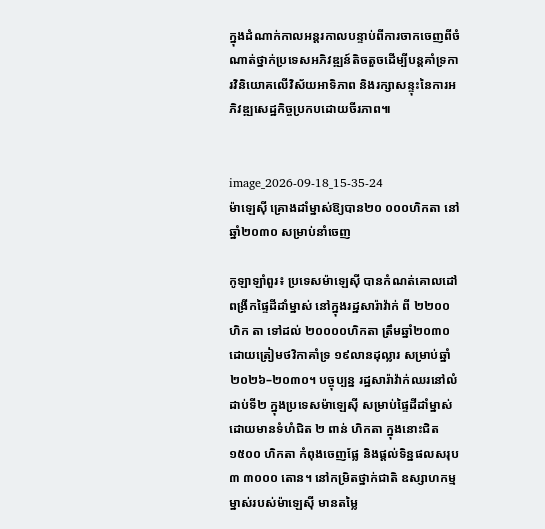ក្នុងដំណាក់កាលអន្តរកាលបន្ទាប់ពីការចាកចេញពីចំណាត់ថ្នាក់ប្រទេសអភិវឌ្ឍន៍តិចតួចដើម្បីបន្តគាំទ្រការវិនិយោគលើវិស័យអាទិភាព និងរក្សាសន្ទុះនៃការអភិវឌ្ឍសេដ្ឋកិច្ចប្រកបដោយចីរភាព៕


image_2026-09-18_15-35-24
ម៉ាឡេស៊ី គ្រោងដាំម្នាស់ឱ្យបាន២០ ០០០ហិកតា នៅឆ្នាំ២០៣០ សម្រាប់នាំចេញ

កូឡាឡាំពួរ៖ ប្រទេសម៉ាឡេស៊ី បានកំណត់គោលដៅពង្រីកផ្ទៃដីដាំម្នាស់ នៅក្នុងរដ្ឋសារ៉ាវ៉ាក់ ពី ២២០០ហិក តា ទៅដល់ ២០០០០ហិកតា ត្រឹមឆ្នាំ២០៣០ ដោយត្រៀមថវិកាគាំទ្រ ១៩លានដុល្លារ សម្រាប់ឆ្នាំ២០២៦–២០៣០។ បច្ចុប្បន្ន រដ្ឋសារ៉ាវ៉ាក់ឈរនៅលំដាប់ទី២ ក្នុងប្រទេសម៉ាឡេស៊ី សម្រាប់ផ្ទៃដីដាំម្នាស់ ដោយមានទំហំជិត ២ ពាន់ ហិកតា ក្នុងនោះជិត ១៥០០ ហិកតា កំពុងចេញផ្លែ និងផ្តល់ទិន្នផលសរុប៣ ៣០០០ តោន។ នៅកម្រិតថ្នាក់ជាតិ ឧស្សាហកម្មម្នាស់របស់ម៉ាឡេស៊ី មានតម្លៃ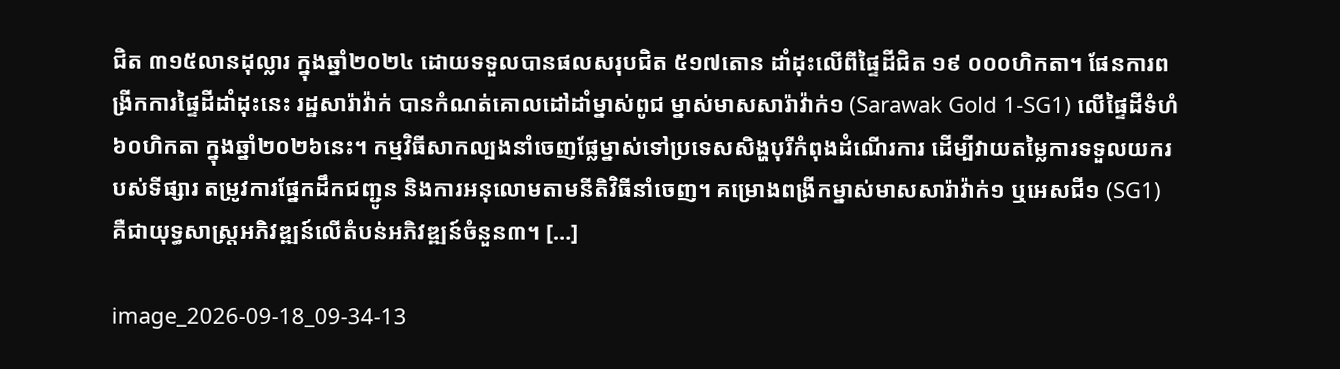ជិត ៣១៥លានដុល្លារ ក្នុងឆ្នាំ២០២៤ ដោយទទួលបានផលសរុបជិត ៥១៧តោន ដាំដុះលើពីផ្ទៃដីជិត ១៩ ០០០ហិកតា។ ផែនការពង្រីកការផ្ទៃដីដាំដុះនេះ រដ្ឋសារ៉ាវ៉ាក់ បានកំណត់គោលដៅដាំម្នាស់ពូជ ម្នាស់មាសសារ៉ាវ៉ាក់១ (Sarawak Gold 1-SG1) លើផ្ទៃដីទំហំ៦០ហិកតា ក្នុងឆ្នាំ២០២៦នេះ។ កម្មវិធីសាកល្បងនាំចេញផ្លែម្នាស់ទៅប្រទេសសិង្ហបុរីកំពុងដំណើរការ ដើម្បីវាយតម្លៃការទទួលយករបស់ទីផ្សារ តម្រូវការផ្នែកដឹកជញ្ជូន និងការអនុលោមតាមនីតិវិធីនាំចេញ។ គម្រោងពង្រីកម្នាស់មាសសារ៉ាវ៉ាក់១ ឬអេសជី១ (SG1)  គឺជាយុទ្ធសាស្ត្រអភិវឌ្ឍន៍លើតំបន់អភិវឌ្ឍន៍ចំនួន៣។ […]

image_2026-09-18_09-34-13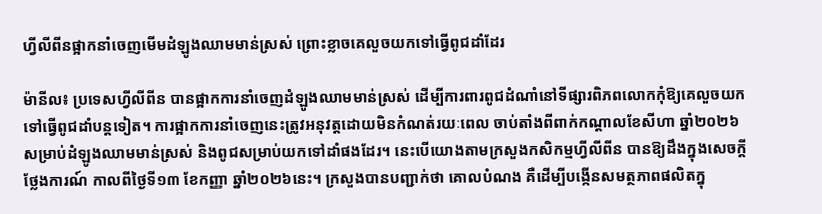ហ្វីលីពីនផ្អាកនាំចេញមើមដំឡូងឈាមមាន់ស្រស់ ព្រោះខ្លាចគេលួចយកទៅធ្វើពូជដាំដែរ

ម៉ានីល៖ ប្រទេសហ្វីលីពីន បានផ្អាកការនាំចេញដំឡូងឈាមមាន់ស្រស់ ដើម្បីការពារពូជដំណាំនៅទីផ្សារពិភពលោកកុំឱ្យគេលួចយកទៅធ្វើពូជដាំបន្តទៀត។ ការផ្អាកការនាំចេញនេះត្រូវអនុវត្តដោយមិនកំណត់រយៈពេល ចាប់តាំងពីពាក់កណ្តាលខែសីហា ឆ្នាំ២០២៦ សម្រាប់ដំឡូងឈាមមាន់ស្រស់ និងពូជសម្រាប់យកទៅដាំផងដែរ។ នេះបើយោងតាមក្រសួងកសិកម្មហ្វីលីពីន បានឱ្យដឹងក្នុងសេចក្តីថ្លែងការណ៍ កាលពីថ្ងៃទី១៣ ខែកញ្ញា ឆ្នាំ២០២៦នេះ។ ក្រសួងបានបញ្ជាក់ថា គោលបំណង គឺដើម្បីបង្កើនសមត្ថភាពផលិតក្នុ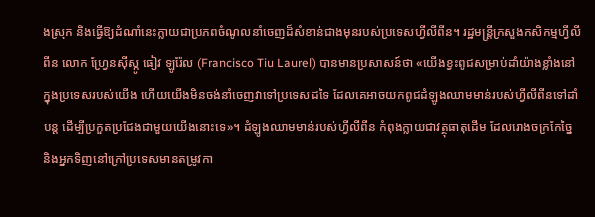ងស្រុក និងធ្វើឱ្យដំណាំនេះក្លាយជាប្រភពចំណូលនាំចេញដ៏សំខាន់ជាងមុនរបស់ប្រទេសហ្វីលីពីន។ រដ្ឋមន្ត្រីក្រសួងកសិកម្មហ្វីលីពីន លោក ហ្វ្រែនស៊ីស្កូ ធៀវ ឡូរ៉ែល (Francisco Tiu Laurel) បានមានប្រសាសន៍ថា «យើងខ្វះពូជសម្រាប់ដាំយ៉ាងខ្លាំងនៅក្នុងប្រទេសរបស់យើង ហើយយើងមិនចង់នាំចេញវាទៅប្រទេសដទៃ ដែលគេអាចយកពូជដំឡូងឈាមមាន់របស់ហ្វីលីពីនទៅដាំបន្ត ដើម្បីប្រកួតប្រជែងជាមួយយើងនោះទេ»។ ដំឡូងឈាមមាន់របស់ហ្វីលីពីន កំពុងក្លាយជាវត្ថុធាតុដើម ដែលរោងចក្រកែច្នៃ និងអ្នកទិញនៅក្រៅប្រទេសមានតម្រូវកា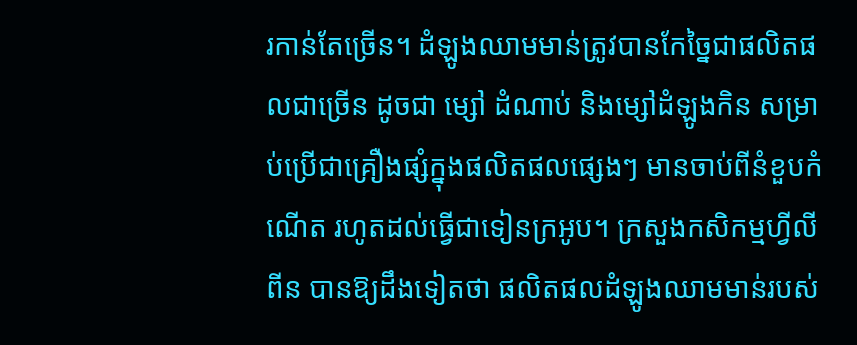រកាន់តែច្រើន។ ដំឡូងឈាមមាន់ត្រូវបានកែច្នៃជាផលិតផលជាច្រើន ដូចជា ម្សៅ ដំណាប់ និងម្សៅដំឡូងកិន សម្រាប់ប្រើជាគ្រឿងផ្សំក្នុងផលិតផលផ្សេងៗ មានចាប់ពីនំខួបកំណើត រហូតដល់ធ្វើជាទៀនក្រអូប។ ក្រសួងកសិកម្មហ្វីលីពីន បានឱ្យដឹងទៀតថា ផលិតផលដំឡូងឈាមមាន់របស់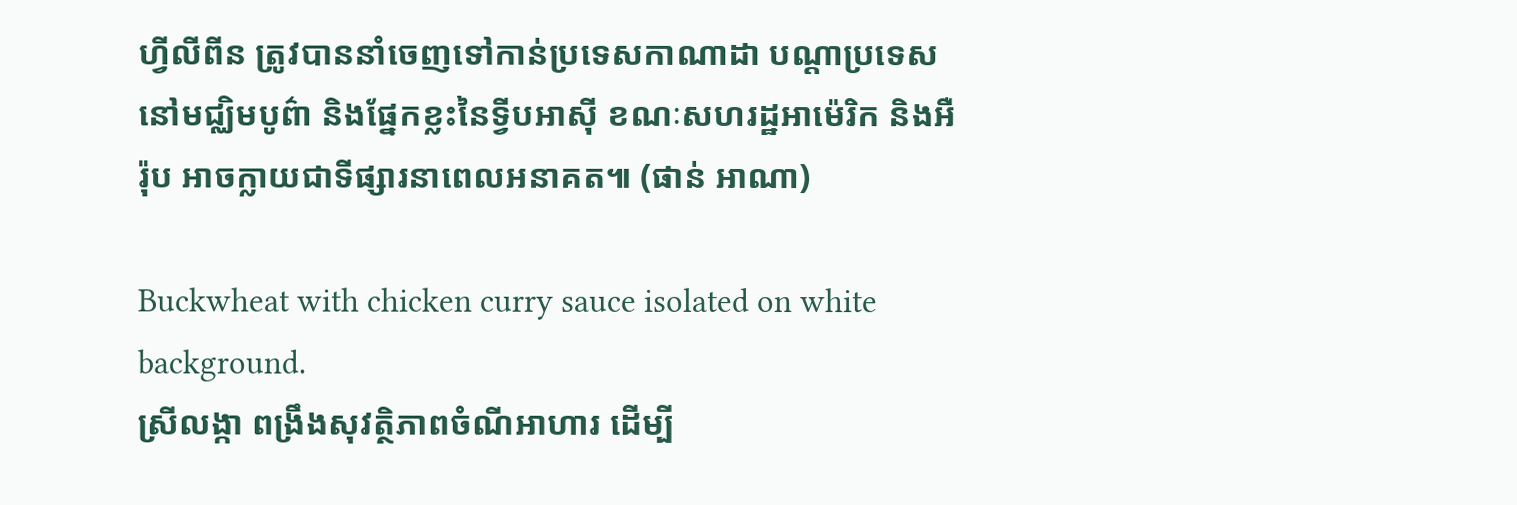ហ្វីលីពីន ត្រូវបាននាំចេញទៅកាន់ប្រទេសកាណាដា បណ្តាប្រទេសនៅមជ្ឈិមបូព៌ា និងផ្នែកខ្លះនៃទ្វីបអាស៊ី ខណៈសហរដ្ឋអាម៉េរិក និងអឺរ៉ុប អាចក្លាយជាទីផ្សារនាពេលអនាគត៕ (ផាន់ អាណា)

Buckwheat with chicken curry sauce isolated on white background.
ស្រីលង្កា ពង្រឹងសុវត្ថិភាពចំណីអាហារ ដើម្បី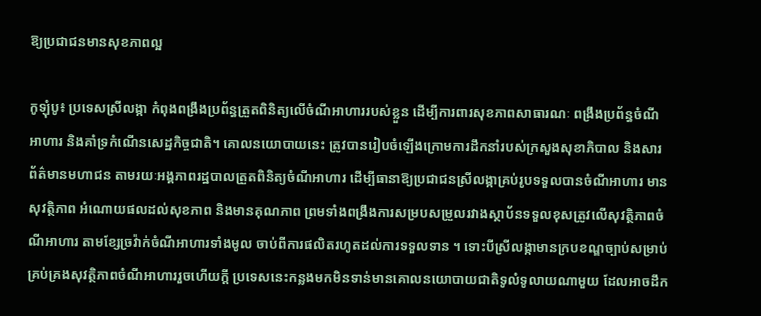ឱ្យប្រជាជនមានសុខភាពល្អ

កូឡុំបូ៖ ប្រទេសស្រីលង្កា កំពុងពង្រឹងប្រព័ន្ធត្រួតពិនិត្យលើចំណីអាហាររបស់ខ្លួន ដើម្បីការពារសុខភាពសាធារណៈ ពង្រឹងប្រព័ន្ធចំណីអាហារ និងគាំទ្រកំណើនសេដ្ឋកិច្ចជាតិ។ គោលនយោបាយនេះ ត្រូវបានរៀបចំឡើងក្រោមការដឹកនាំរបស់ក្រសួងសុខាភិបាល និងសារព័ត៌មានមហាជន តាមរយៈអង្គភាពរដ្ឋបាលត្រួតពិនិត្យចំណីអាហារ ដើម្បីធានាឱ្យប្រជាជនស្រីលង្កាគ្រប់រូបទទួលបានចំណីអាហារ មានសុវត្ថិភាព អំណោយផលដល់សុខភាព និងមានគុណភាព ព្រមទាំងពង្រឹងការសម្របសម្រួលរវាងស្ថាប័នទទួលខុសត្រូវលើសុវត្ថិភាពចំណីអាហារ តាមខ្សែច្រវ៉ាក់ចំណីអាហារទាំងមូល ចាប់ពីការផលិតរហូតដល់ការទទួលទាន ។ ទោះបីស្រីលង្កាមានក្របខណ្ឌច្បាប់សម្រាប់គ្រប់គ្រងសុវត្ថិភាពចំណីអាហាររួចហើយក្តី ប្រទេសនេះកន្លងមកមិនទាន់មានគោលនយោបាយជាតិទូលំទូលាយណាមួយ ដែលអាចដឹក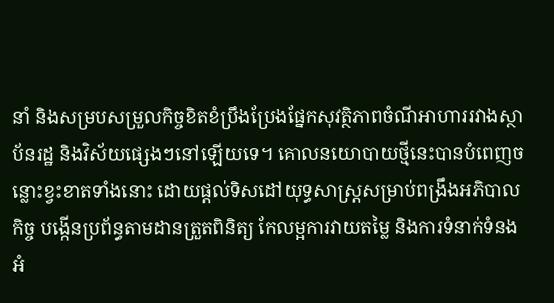នាំ និងសម្របសម្រួលកិច្ចខិតខំប្រឹងប្រែងផ្នែកសុវត្ថិភាពចំណីអាហាររវាងស្ថាប័នរដ្ឋ និងវិស័យផ្សេងៗនៅឡើយទេ។ គោលនយោបាយថ្មីនេះបានបំពេញចន្លោះខ្វះខាតទាំងនោះ ដោយផ្តល់ទិសដៅយុទ្ធសាស្ត្រសម្រាប់ពង្រឹងអភិបាលកិច្ច បង្កើនប្រព័ន្ធតាមដានត្រួតពិនិត្យ កែលម្អការវាយតម្លៃ និងការទំនាក់ទំនងអំ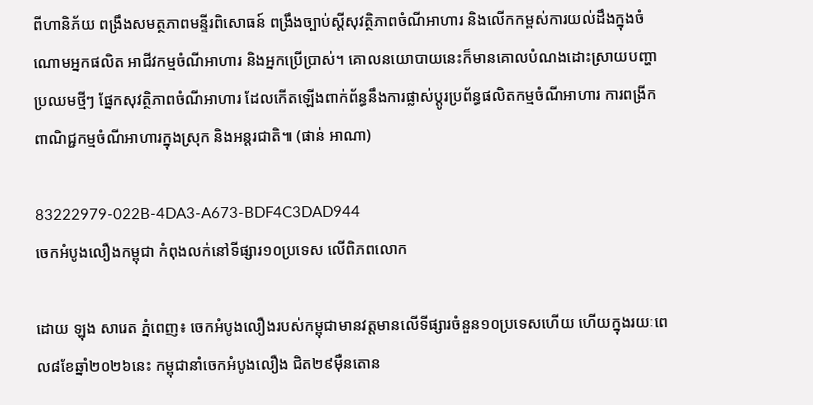ពីហានិភ័យ ពង្រឹងសមត្ថភាពមន្ទីរពិសោធន៍ ពង្រឹងច្បាប់ស្តីសុវត្ថិភាពចំណីអាហារ និងលើកកម្ពស់ការយល់ដឹងក្នុងចំណោមអ្នកផលិត អាជីវកម្មចំណីអាហារ និងអ្នកប្រើប្រាស់។ គោលនយោបាយនេះក៏មានគោលបំណងដោះស្រាយបញ្ហាប្រឈមថ្មីៗ ផ្នែកសុវត្ថិភាពចំណីអាហារ ដែលកើតឡើងពាក់ព័ន្ធនឹងការផ្លាស់ប្តូរប្រព័ន្ធផលិតកម្មចំណីអាហារ ការពង្រីកពាណិជ្ជកម្មចំណីអាហារក្នុងស្រុក និងអន្តរជាតិ៕ (ផាន់ អាណា)

83222979-022B-4DA3-A673-BDF4C3DAD944
ចេកអំបូងលឿងកម្ពុជា កំពុងលក់នៅទីផ្សារ១០ប្រទេស លើពិភពលោក

ដោយ ឡុង សារេត ភ្នំពេញ៖ ចេកអំបូងលឿងរបស់កម្ពុជាមានវត្តមានលើទីផ្សារចំនួន១០ប្រទេសហើយ ហើយក្នុងរយៈពេល៨ខែឆ្នាំ២០២៦នេះ កម្ពុជានាំចេកអំបូងលឿង ជិត២៩ម៉ឺនតោន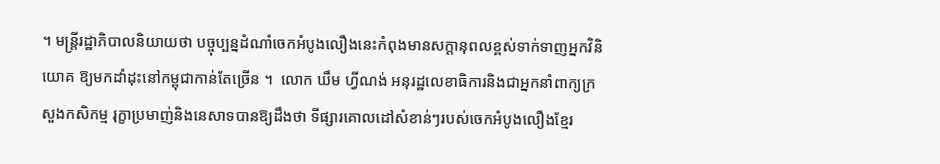។ មន្ត្រីរដ្ឋាភិបាលនិយាយថា បច្ចុប្បន្នដំណាំចេកអំបូងលឿងនេះកំពុងមានសក្តានុពលខ្ពស់ទាក់ទាញអ្នកវិនិយោគ ឱ្យមកដាំដុះនៅកម្ពុជាកាន់តែច្រើន ។  លោក ឃឹម ហ្វីណង់ អនុរដ្ឋលេខាធិការនិងជាអ្នកនាំពាក្យក្រសួងកសិកម្ម រុក្ខាប្រមាញ់និងនេសាទបានឱ្យដឹងថា ទីផ្សារគោលដៅសំខាន់ៗរបស់ចេកអំបូងលឿងខ្មែរ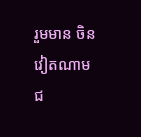រួមមាន ចិន វៀតណាម ជ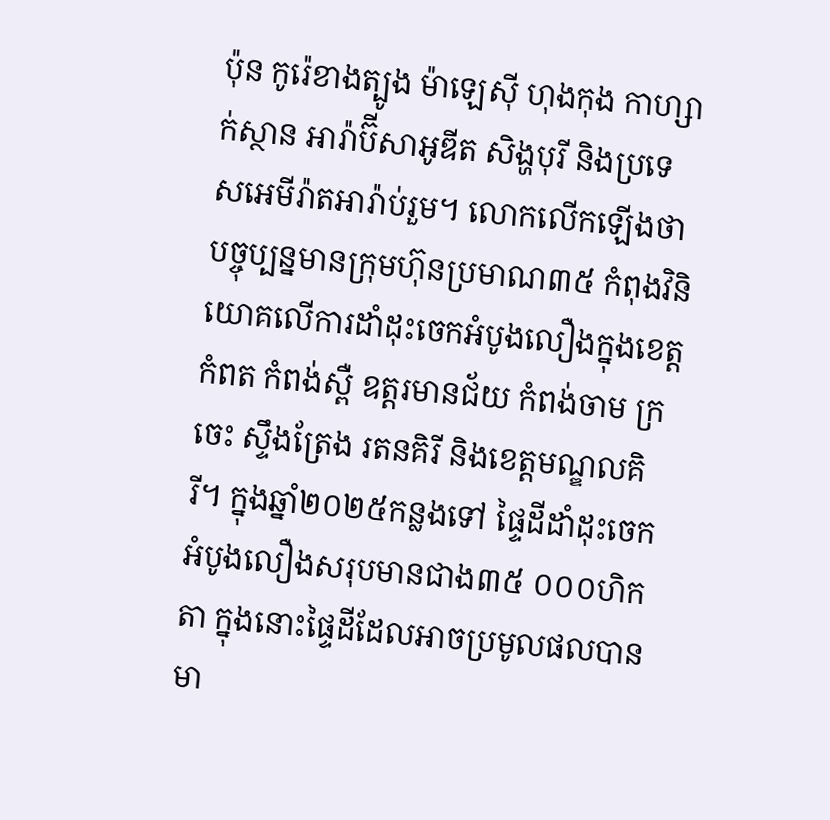ប៉ុន កូរ៉េខាងត្បូង ម៉ាឡេស៊ី ហុងកុង កាហ្សាក់ស្ថាន អារ៉ាប៊ីសាអូឌីត សិង្ហបុរី និងប្រទេសអេមីរ៉ាតអារ៉ាប់រួម។ លោកលើកឡើងថា បច្ចុប្បន្នមានក្រុមហ៊ុនប្រមាណ៣៥ កំពុងវិនិយោគលើការដាំដុះចេកអំបូងលឿងក្នុងខេត្តកំពត កំពង់ស្ពឺ ឧត្តរមានជ័យ កំពង់ចាម ក្រចេះ ស្ទឹងត្រែង រតនគិរី និងខេត្តមណ្ឌលគិរី។ ក្នុងឆ្នាំ២០២៥កន្លងទៅ ផ្ទៃដីដាំដុះចេកអំបូងលឿងសរុបមានជាង៣៥ ០០០ហិកតា ក្នុងនោះផ្ទៃដីដែលអាចប្រមូលផលបានមា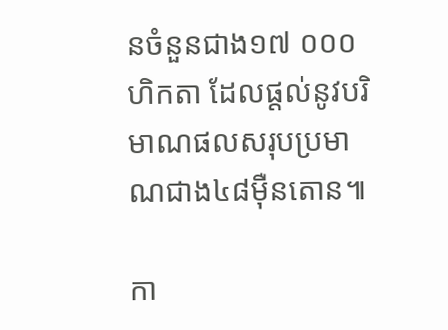នចំនួនជាង១៧ ០០០ហិកតា ដែលផ្តល់នូវបរិមាណផលសរុបប្រមាណជាង៤៨ម៉ឺនតោន៕

កា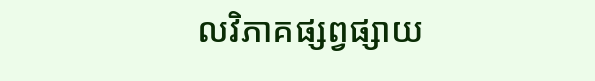លវិភាគផ្សព្វផ្សាយ